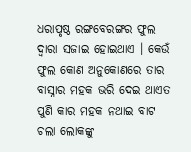ଧରାପୃଷ୍ଠ ରଙ୍ଗବେରଙ୍ଗର ଫୁଲ ଦ୍ୱାରା ସଜାଇ ହୋଇଥାଏ । କେଉଁ ଫୁଲ କୋଣ ଅନୁକୋଣରେ ତାର ବାସ୍ନାର ମହକ ଭରି ଦେଇ ଥାଏତ ପୁଣି କାର ମହକ ନଥାଇ ବାଟ ଚଲା ଲୋକଙ୍କୁ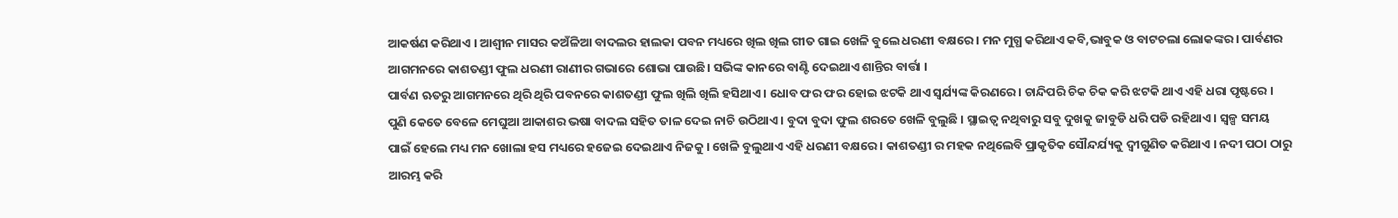ଆକର୍ଷଣ କରିଥାଏ । ଆଶ୍ୱୀନ ମାସର କଅଁଳିଆ ବାଦଲର ହାଲକା ପବନ ମଧ୍ୟରେ ଖିଲ ଖିଲ ଗୀତ ଗାଇ ଖେଳି ବୁଲେ ଧରଣୀ ବକ୍ଷରେ । ମନ ମୁଗ୍ଧ କରିଥାଏ କବି,ଭାବୁକ ଓ ବାଟଚଲା ଲୋକଙ୍କର । ପାର୍ବଣର ଆଗମନରେ କାଶତଣ୍ଡୀ ଫୁଲ ଧରଣୀ ରାଣୀର ଗଭାରେ ଶୋଭା ପାଉଛି। ସଭିଙ୍କ କାନରେ ବାଣ୍ଟି ଦେଇଥାଏ ଶାନ୍ତିର ବାର୍ତ୍ତା ।
ପାର୍ବଣ ଋତରୁ ଆଗମନରେ ଥିରି ଥିରି ପବନରେ କାଶତଣ୍ଡୀ ଫୁଲ ଖିଲି ଖିଲି ହସିଥାଏ । ଧୋବ ଫର ଫର ହୋଇ ଝଟକି ଥାଏ ସ୍ୱର୍ଯ୍ୟଙ୍କ କିରଣରେ । ଚାନ୍ଦିପରି ଚିକ ଚିକ କରି ଝଟକି ଥାଏ ଏହି ଧରା ପୃଷ୍ଟରେ । ପୁଣି କେତେ ବେଳେ ମେଘୁଆ ଆକାଶର ଭଷା ବାଦଲ ସହିତ ତାଳ ଦେଇ ନାଚି ଉଠିଥାଏ । ବୁଦା ବୁଦା ଫୁଲ ଶରତେ ଖେଳି ବୁଲୁଛି । ସ୍ଥାଇତ୍ୱ ନଥିବାରୁ ସବୁ ଦୁଖକୁ ଜାବୁଡି ଧରି ପଡି ରହିଥାଏ । ସ୍ୱଳ୍ପ ସମୟ ପାଇଁ ହେଲେ ମଧ୍ୟ ମନ ଖୋଲା ହସ ମଧ୍ୟରେ ହଜେଇ ଦେଇଥାଏ ନିଜକୁ । ଖେଳି ବୁଲୁଥାଏ ଏହି ଧରଣୀ ବକ୍ଷରେ । କାଶତଣ୍ଡୀ ର ମହକ ନଥିଲେବି ପ୍ରାକୃତିକ ସୌନ୍ଦର୍ଯ୍ୟକୁ ଦ୍ୱୀଗୁଣିତ କରିଥାଏ । ନଦୀ ପଠା ଠାରୁ ଆରମ୍ଭ କରି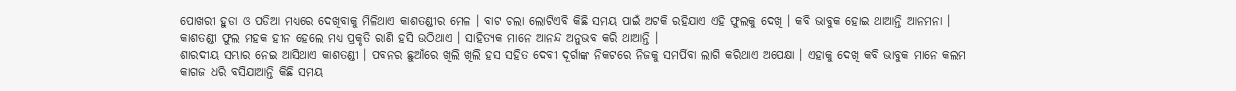ପୋଖରୀ ହୁଡା ଓ ପଡିଆ ମଧ୍ୟରେ ଦେଖିବାକୁ ମିଳିଥାଏ କାଶତଣ୍ଡୀର ମେଳ । ବାଟ ଚଲା ଲୋଟିଏବି କିଛି ସମୟ ପାଇଁ ଅଟକି ରହିଯାଏ ଏହି ଫୁଲକୁ ଦେଖି । କବି ଭାବୁକ ହୋଇ ଥାଆନ୍ତି ଆନମନା । କାଶତଣ୍ଡୀ ଫୁଲ ମହକ ହୀନ ହେଲେ ମଧ୍ୟ ପ୍ରକୃତି ରାଣି ହସି ଉଠିଥାଏ । ସାହିତ୍ୟକ ମାନେ ଆନନ୍ଦ ଅନୁଭବ କରି ଥାଆନ୍ତି ।
ଶାରଦୀୟ ସମ୍ଭାର ନେଇ ଆସିଥାଏ କାଶତଣ୍ଡୀ । ପବନର ଛୁଆଁରେ ଖିଲି ଖିଲି ହସ ସହିତ ଦେବୀ ଦୂର୍ଗାଙ୍କ ନିକଟରେ ନିଜକୁ ସମର୍ପିବା ଲାଗି କରିଥାଏ ଅପେକ୍ଷା । ଏହାକୁ ଦେଖି କବି ଭାବୁକ ମାନେ କଲମ କାଗଜ ଧରି ବସିଯାଆନ୍ତି କିଛି ସମୟ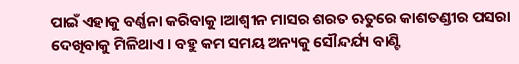ପାଇଁ ଏହାକୁ ବର୍ଣ୍ଣନା କରିବାକୁ ।ଆଶ୍ୱୀନ ମାସର ଶରତ ଋତୁରେ କାଶତଣ୍ଡୀର ପସରା ଦେଖିବାକୁ ମିଳିଥାଏ । ବହୁ କମ ସମୟ ଅନ୍ୟକୁ ସୌନ୍ଦର୍ଯ୍ୟ ବାଣ୍ଟି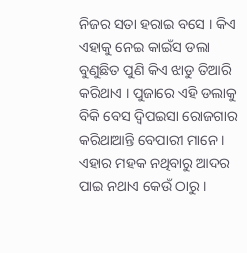ନିଜର ସତା ହରାଇ ବସେ । କିଏ ଏହାକୁ ନେଇ କାଇଁସ ଡଲା ବୁଣୁଛିତ ପୁଣି କିଏ ଝାଡୁ ତିଆରି କରିଥାଏ । ପୁଜାରେ ଏହି ଡଲାକୁ ବିକି ବେସ ଦ୍ୱିପଇସା ରୋଜଗାର କରିଥାଆନ୍ତି ବେପାରୀ ମାନେ । ଏହାର ମହକ ନଥିବାରୁ ଆଦର ପାଇ ନଥାଏ କେଉଁ ଠାରୁ ।